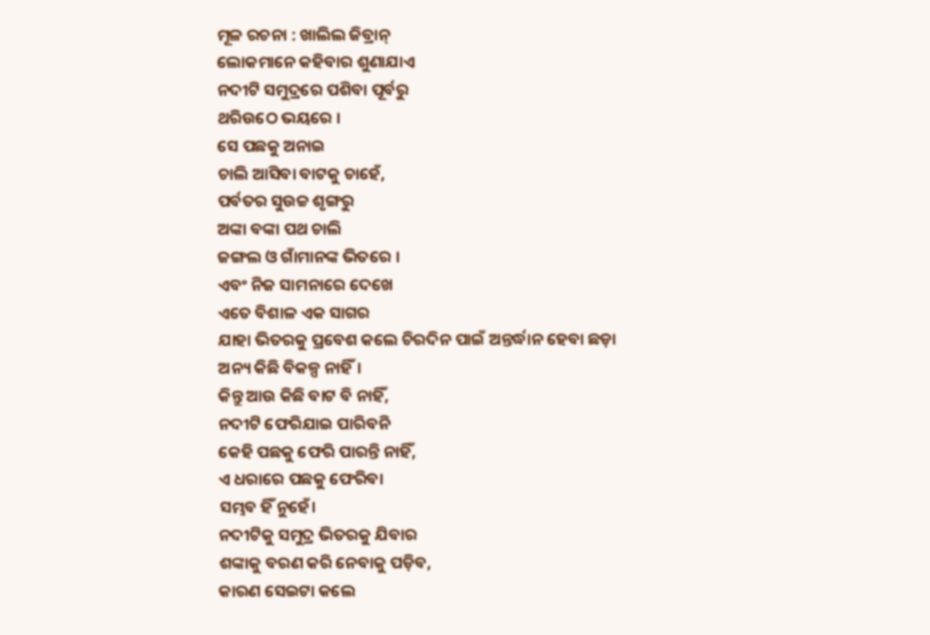ମୂଳ ରଚନା : ଖାଲିଲ ଜିବ୍ରାନ୍
ଲୋକମାନେ କହିବାର ଶୁଣାଯାଏ
ନଦୀଟି ସମୁଦ୍ରରେ ପଶିବା ପୂର୍ବରୁ
ଥରିଉଠେ ଭୟରେ ।
ସେ ପଛକୁ ଅନାଇ
ଚାଲି ଆସିବା ବାଟକୁ ଚାହେଁ,
ପର୍ବତର ସୁଉଚ୍ଚ ଶୃଙ୍ଗରୁ
ଅଙ୍କା ବଙ୍କା ପଥ ଚାଲି
ଜଙ୍ଗଲ ଓ ଗାଁମାନଙ୍କ ଭିତରେ ।
ଏବଂ ନିଜ ସାମନାରେ ଦେଖେ
ଏତେ ବିଶାଳ ଏକ ସାଗର
ଯାହା ଭିତରକୁ ପ୍ରବେଶ କଲେ ଚିରଦିନ ପାଇଁ ଅନ୍ତର୍ଦ୍ଧାନ ହେବା ଛଡ଼ା
ଅନ୍ୟ କିଛି ବିକଳ୍ପ ନାହିଁ।
କିନ୍ତୁ ଆଉ କିଛି ବାଟ ବି ନାହିଁ,
ନଦୀଟି ଫେରିଯାଇ ପାରିବନି
କେହି ପଛକୁ ଫେରି ପାରନ୍ତି ନାହିଁ,
ଏ ଧରାରେ ପଛକୁ ଫେରିବା
ସମ୍ଭବ ହିଁ ନୁହେଁ।
ନଦୀଟିକୁ ସମୁଦ୍ର ଭିତରକୁ ଯିବାର
ଶଙ୍କାକୁ ବରଣ କରି ନେବାକୁ ପଡ଼ିବ,
କାରଣ ସେଇଟା କଲେ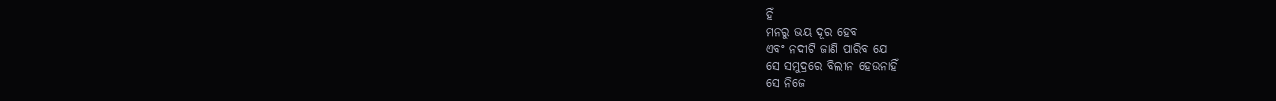ହିଁ
ମନରୁ ଭୟ ଦୂର ହେବ
ଏବଂ ନଦୀଟି ଜାଣି ପାରିବ ଯେ
ସେ ସମୁଦ୍ରରେ ବିଲୀନ ହେଉନାହିଁ
ସେ ନିଜେ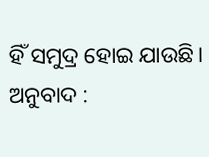ହିଁ ସମୁଦ୍ର ହୋଇ ଯାଉଛି।
ଅନୁବାଦ :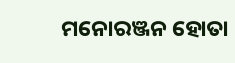ମନୋରଞ୍ଜନ ହୋତା